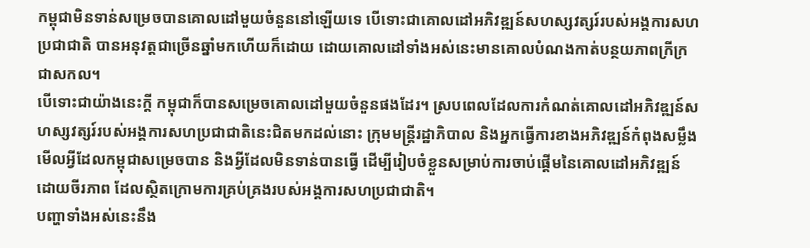កម្ពុជាមិនទាន់សម្រេចបានគោលដៅមួយចំនួននៅឡើយទេ បើទោះជាគោលដៅអភិវឌ្ឍន៍សហស្សវត្សរ៍របស់អង្គការសហប្រជាជាតិ បានអនុវត្តជាច្រើនឆ្នាំមកហើយក៏ដោយ ដោយគោលដៅទាំងអស់នេះមានគោលបំណងកាត់បន្ថយភាពក្រីក្រជាសកល។
បើទោះជាយ៉ាងនេះក្ដី កម្ពុជាក៏បានសម្រេចគោលដៅមួយចំនួនផងដែរ។ ស្របពេលដែលការកំណត់គោលដៅអភិវឌ្ឍន៍សហស្សវត្សរ៍របស់អង្គការសហប្រជាជាតិនេះជិតមកដល់នោះ ក្រុមមន្រ្តីរដ្ឋាភិបាល និងអ្នកធ្វើការខាងអភិវឌ្ឍន៍កំពុងសម្លឹងមើលអ្វីដែលកម្ពុជាសម្រេចបាន និងអ្វីដែលមិនទាន់បានធ្វើ ដើម្បីរៀបចំខ្លួនសម្រាប់ការចាប់ផ្ដើមនៃគោលដៅអភិវឌ្ឍន៍ដោយចីរភាព ដែលស្ថិតក្រោមការគ្រប់គ្រងរបស់អង្គការសហប្រជាជាតិ។
បញ្ហាទាំងអស់នេះនឹង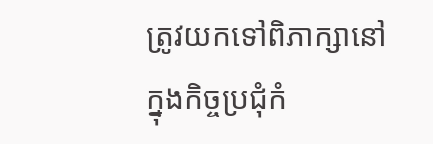ត្រូវយកទៅពិភាក្សានៅក្នុងកិច្ចប្រជុំកំ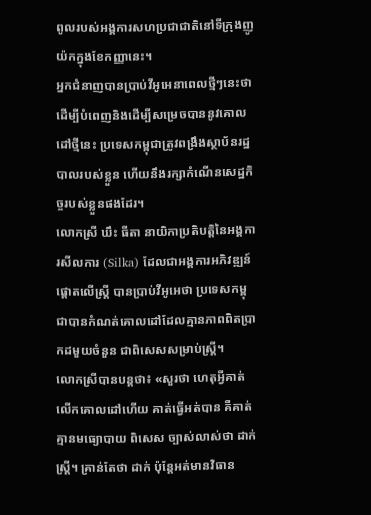ពូលរបស់អង្គការសហប្រជាជាតិនៅទីក្រុងញូយ៉កក្នុងខែកញ្ញានេះ។
អ្នកជំនាញបានប្រាប់វីអូអេនាពេលថ្មីៗនេះថា ដើម្បីបំពេញនិងដើម្បីសម្រេចបាននូវគោលដៅថ្មីនេះ ប្រទេសកម្ពុជាត្រូវពង្រឹងស្ថាប័នរដ្ឋបាលរបស់ខ្លួន ហើយនឹងរក្សាកំណើនសេដ្ឋកិច្ចរបស់ខ្លួនផងដែរ។
លោកស្រី ឃឹះ ធីតា នាយិកាប្រតិបត្តិនៃអង្គការសីលការ (Silka) ដែលជាអង្គការអភិវឌ្ឍន៍ផ្តោតលើស្ត្រី បានប្រាប់វីអូអេថា ប្រទេសកម្ពុជាបានកំណត់គោលដៅដែលគ្មានភាពពិតប្រាកដមួយចំនួន ជាពិសេសសម្រាប់ស្ត្រី។
លោកស្រីបានបន្តថា៖ «សួរថា ហេតុអ្វីគាត់លើកគោលដៅហើយ គាត់ធ្វើអត់បាន គឺគាត់គ្មានមធ្យោបាយ ពិសេស ច្បាស់លាស់ថា ដាក់ស្ត្រី។ គ្រាន់តែថា ដាក់ ប៉ុន្តែអត់មានវិធាន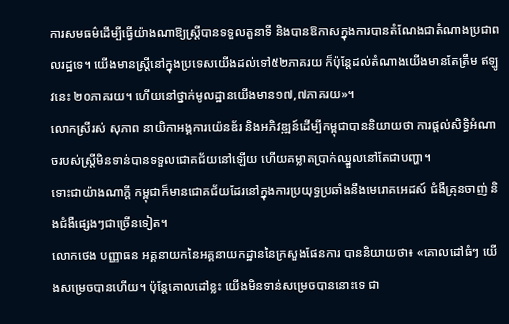ការសមធម៌ដើម្បីធ្វើយ៉ាងណាឱ្យស្ត្រីបានទទួលតួនាទី និងបានឱកាសក្នុងការបានតំណែងជាតំណាងប្រជាពលរដ្ឋទេ។ យើងមានស្ត្រីនៅក្នុងប្រទេសយើងដល់ទៅ៥២ភាគរយ ក៏ប៉ុន្តែដល់តំណាងយើងមានតែត្រឹម ឥឡូវនេះ ២០ភាគរយ។ ហើយនៅថ្នាក់មូលដ្ឋានយើងមាន១៧,៧ភាគរយ»។
លោកស្រីរស់ សុភាព នាយិកាអង្គការយ៉េនឌ័រ និងអភិវឌ្ឍន៍ដើម្បីកម្ពុជាបាននិយាយថា ការផ្តល់សិទ្ធិអំណាចរបស់ស្ត្រីមិនទាន់បានទទួលជោគជ័យនៅឡើយ ហើយគម្លាតប្រាក់ឈ្នួលនៅតែជាបញ្ហា។
ទោះជាយ៉ាងណាក្តី កម្ពុជាក៏មានជោគជ័យដែរនៅក្នុងការប្រយុទ្ធប្រឆាំងនឹងមេរោគអេដស៍ ជំងឺគ្រុនចាញ់ និងជំងឺផ្សេងៗជាច្រើនទៀត។
លោកថេង បញ្ញាធន អគ្គនាយកនៃអគ្គនាយកដ្ឋាននៃក្រសួងផែនការ បាននិយាយថា៖ «គោលដៅធំៗ យើងសម្រេចបានហើយ។ ប៉ុន្តែគោលដៅខ្លះ យើងមិនទាន់សម្រេចបាននោះទេ ជា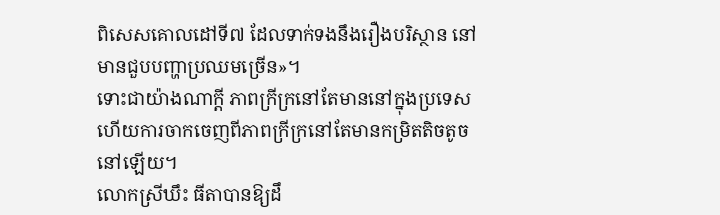ពិសេសគោលដៅទី៧ ដែលទាក់ទងនឹងរឿងបរិស្ថាន នៅមានជួបបញ្ហាប្រឈមច្រើន»។
ទោះជាយ៉ាងណាក្ដី ភាពក្រីក្រនៅតែមាននៅក្នុងប្រទេស ហើយការចាកចេញពីភាពក្រីក្រនៅតែមានកម្រិតតិចតូចនៅឡើយ។
លោកស្រីឃឹះ ធីតាបានឱ្យដឹ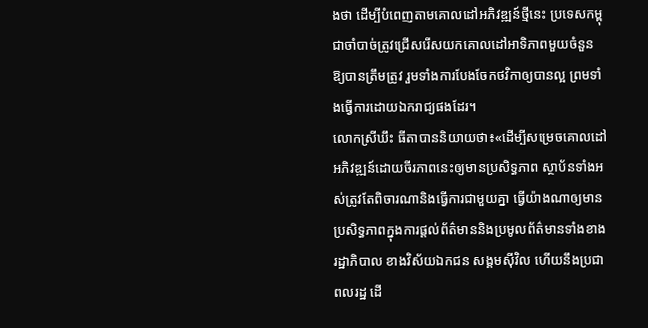ងថា ដើម្បីបំពេញតាមគោលដៅអភិវឌ្ឍន៍ថ្មីនេះ ប្រទេសកម្ពុជាចាំបាច់ត្រូវជ្រើសរើសយកគោលដៅអាទិភាពមួយចំនួនឱ្យបានត្រឹមត្រូវ រួមទាំងការបែងចែកថវិកាឲ្យបានល្អ ព្រមទាំងធ្វើការដោយឯករាជ្យផងដែរ។
លោកស្រីឃឹះ ធីតាបាននិយាយថា៖«ដើម្បីសម្រេចគោលដៅអភិវឌ្ឍន៍ដោយចីរភាពនេះឲ្យមានប្រសិទ្ធភាព ស្ថាប័នទាំងអស់ត្រូវតែពិចារណានិងធ្វើការជាមួយគ្នា ធ្វើយ៉ាងណាឲ្យមានប្រសិទ្ធភាពក្នុងការផ្ដល់ព័ត៌មាននិងប្រមូលព័ត៌មានទាំងខាងរដ្ឋាភិបាល ខាងវិស័យឯកជន សង្គមស៊ីវិល ហើយនឹងប្រជាពលរដ្ឋ ដើ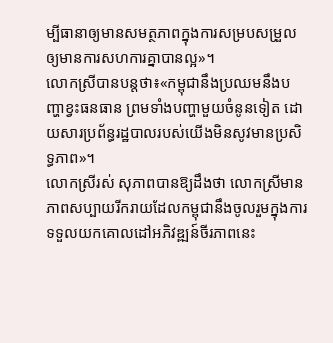ម្បីធានាឲ្យមានសមត្ថភាពក្នុងការសម្របសម្រួលឲ្យមានការសហការគ្នាបានល្អ»។
លោកស្រីបានបន្តថា៖«កម្ពុជានឹងប្រឈមនឹងបញ្ហាខ្វះធនធាន ព្រមទាំងបញ្ហាមួយចំនូនទៀត ដោយសារប្រព័ន្ធរដ្ឋបាលរបស់យើងមិនសូវមានប្រសិទ្ធភាព»។
លោកស្រីរស់ សុភាពបានឱ្យដឹងថា លោកស្រីមានភាពសប្បាយរីករាយដែលកម្ពុជានឹងចូលរួមក្នុងការទទួលយកគោលដៅអភិវឌ្ឍន៍ចីរភាពនេះ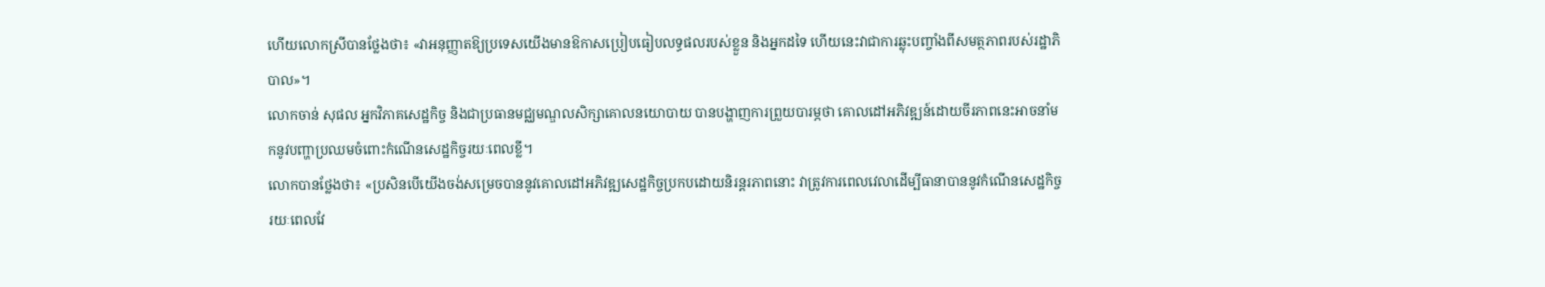ហើយលោកស្រីបានថ្លែងថា៖ «វាអនុញ្ញាតឱ្យប្រទេសយើងមានឱកាសប្រៀបធៀបលទ្ធផលរបស់ខ្លួន និងអ្នកដទៃ ហើយនេះវាជាការឆ្លុះបញ្ចាំងពីសមត្ថភាពរបស់រដ្ឋាភិបាល»។
លោកចាន់ សុផល អ្នកវិភាគសេដ្ឋកិច្ច និងជាប្រធានមជ្ឈមណ្ឌលសិក្សាគោលនយោបាយ បានបង្ហាញការព្រួយបារម្ភថា គោលដៅអភិវឌ្ឍន៍ដោយចីរភាពនេះអាចនាំមកនូវបញ្ហាប្រឈមចំពោះកំណើនសេដ្ឋកិច្ចរយៈពេលខ្លី។
លោកបានថ្លែងថា៖ «ប្រសិនបើយើងចង់សម្រេចបាននូវគោលដៅអភិវឌ្ឍសេដ្ឋកិច្ចប្រកបដោយនិរន្តរភាពនោះ វាត្រូវការពេលវេលាដើម្បីធានាបាននូវកំណើនសេដ្ឋកិច្ចរយៈពេលវែ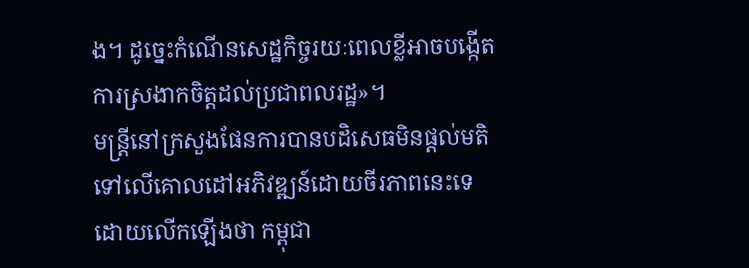ង។ ដូច្នេះកំណើនសេដ្ឋកិច្ចរយៈពេលខ្លីអាចបង្កើតការស្រងាកចិត្តដល់ប្រជាពលរដ្ឋ»។
មន្រ្តីនៅក្រសួងផែនការបានបដិសេធមិនផ្ដល់មតិទៅលើគោលដៅអភិវឌ្ឍន៍ដោយចីរភាពនេះទេ ដោយលើកឡើងថា កម្ពុជា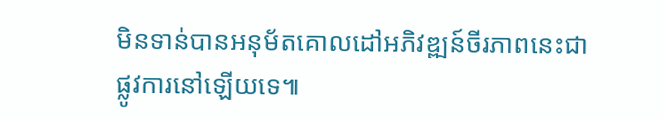មិនទាន់បានអនុម័តគោលដៅអភិវឌ្ឍន៍ចីរភាពនេះជាផ្លូវការនៅឡើយទេ៕